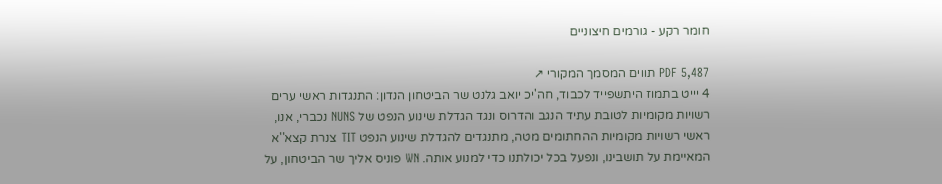חומר רקע - גורמים חיצוניים

PDF 5,487 תווים המסמך המקורי ↗
4 יייט בתמוז היתשפייד לכבוד, חה'יכ יואב גלנט שר הביטחון הנדון: התנגדות ראשי ערים רשויות מקומיות לטובת עתיד הנגב והדרוס ונגד הגדלת שינוע הנפט של NUNS נכברי, אנו, ראשי רשויות מקומיות ההחתומים מטה, מתנגדים להגדלת שינוע הנפט TIT צנרת קצא''א המאיימת על תושבינו, ונפעל בכל יכולתנו כדי למנוע אותה. WN פוניס אליך שר הביטחון, על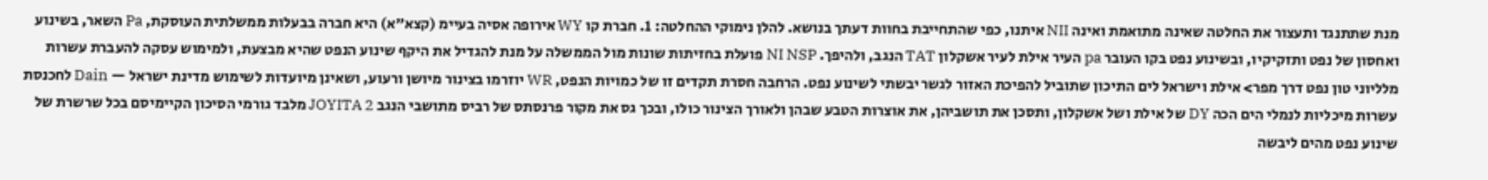מנת שתתנגד ותעצור את החלטה שאינה מתואמת ואינה NII איתנו, כפי שהתחייבת בחוות דעתך בנושא. להלן נימוקי ההחלטה: 1. חברת קו WY אירופה אסיה בעיימ (קצא"א) היא חברה בבעלות ממשלתית העוסקת, Pa השאר, בשינוע ואחסון של נפט ותזקיקיו, ובשינוע נפט בקו העובר pa העיר אילת לעיר אשקלון TAT הנגב, ולהיפך. NI NSP פועלת בחזיתות שונות מול הממשלה על מנת להגדיל את היקף שינוע הנפט שהיא מבצעת, ולמימוש עסקה להעברת עשרות מלליוני טון נפט דרך מפר> אילת וישראל לים התיכון שתוביל להפיכת האזור לגשר יבשתי לשינוע נפט. הרחבה חסרת תקדים זו של כמויות הנפט, WR יוזרמו בצינור מיושן ורעוע, ושאינן מיועדות לשימוש מדינת ישראל — Dain לחכנסת עשרות מיכליות לנמלי הים הכה DY של אילת ושל אשקלון, ותסכן את תושביהן, את אוצרות הטבע שבהן ולאורך הצינור כולו, ובכך גס את מקור פרנסתס של רביס מתושבי הנגב JOYITA 2 מלבד גורמי הסיכון הקיימיסם בכל שרשרת של שינוע נפט מהים ליבשה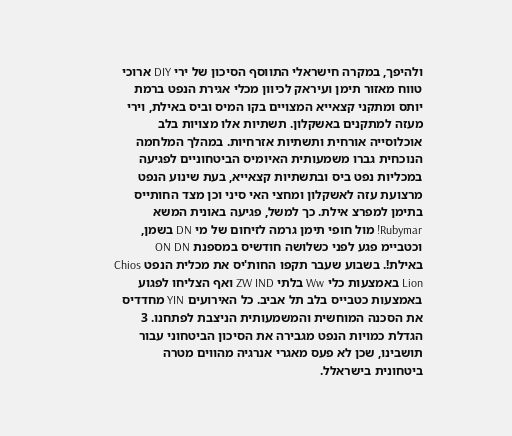ולהיפך, במקרה חישראלי התווסף הסיכון של ירי DIY ארוכי טווח מאזור תימן ועיראק לכיוון מכלי אגירת הנפט ברמת יותס ומתקני קצאייא המצויים בקו המיס וביס באילת, וירי מעזה למתקנים באשקלון. תשתיות אלו מצויות בלב אוכלוסייה אורחית ותשתיות אזרחיות. במהלך המלחמה הנוכחית גברו משמעותית האיומיס הביטחוניים לפגיעה במכליות נפט ביס ובתשתיות קצאייא, בעת שינוע הנפט מרצועת עזה לאשקלון ומחצי האי סיני וכן מצד החותייס בתימן למפרצ אילת. כך למשל, פגיעה באונית המשא Rubymar! מול חופי תימן גרמה לזיחום של מי DN בשמן, וכטביימ פגע לפני כשלושה חודשיס במספנת ON DN באילת!. בשבוע שעבר תקפו החות'יס את מכלית הנפט Chios Lion באמצעות כלי Ww בלתי ZW IND ואף הצליחו לפגוע באמצעות כטבייס בלב תל אביב. כל האירועים YIN מחדדיס את הסכנה המוחשית והמשמעותית הניצבת לפתחנו. 3 הגדלת כמויות הנפט מגבירה את הסיכון הביטחוני עבור תושבינו, שכן לא פעס מאגרי אנרגיה מהווים מטרה ביטחונית בישראלל.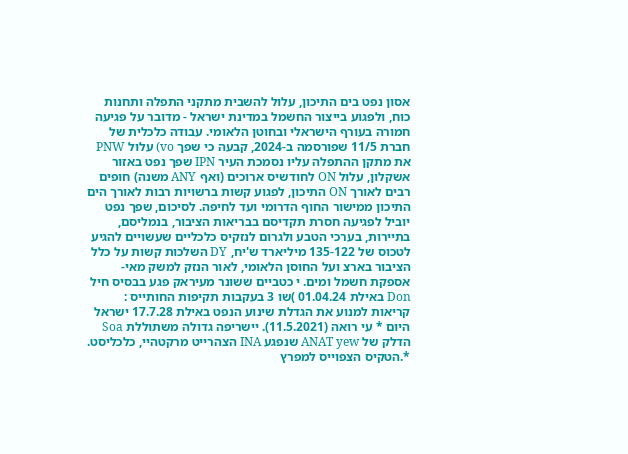אסון נפט בים התיכון, עלול להשבית מתקני התפלה ותחנות כוח, ולפגוע בייצור החשמל במדינת ישראל - מדובר על פגיעה חמורה בעורף הישראלי ובחוטן הלאומי. עבודה כלכלית של חברת 11/5 שפורסמה ב-2024, קבעה כי שפך vo) עלול PNW את מתקן ההתפלה עליו נסמכת העיר IPN שפך נפט באזור אשקלון, עלול ON לחודשיס ארוכים (ואף ANY משנה) חופים רבים לאורך ON התיכון, לפגוע קשות ברשויות רבות לאורך הים התיכון ממישור החוף הדרומי ועד לחיפה. לסיכום, שפך נפט יוביל לפגיעה חסרת תקדיסם בבריאות הציבור, בנמליסם, בתיירות, בערכי הטבע ולגרום לנזקיס כלכליים שעשויים להגיע לטכוס של 135-122 מיליארד ש'יח, DY השלכות קשות על כלל הציבור בארצ ועל החוסן הלאומי, לאור הנזק למשק מאי-אספקת חשמל ומים. י כטביים ששונר מעיראק פגע בבסיס חיל Don באילת 01.04.24 )שו 3 בעקבות תקיפות החותייס : קריאות למנוע את הגדלת שינוע הנפט באילת 17.7.28 ישראל היום * עי רואה (11.5.2021). יישריפה גדולה משתוללת Soa הדלק של ANAT yew שנפגע INA הצהרייט מרקטהיי, כלכליסט. *.הטקיס הצפוייס למפרץ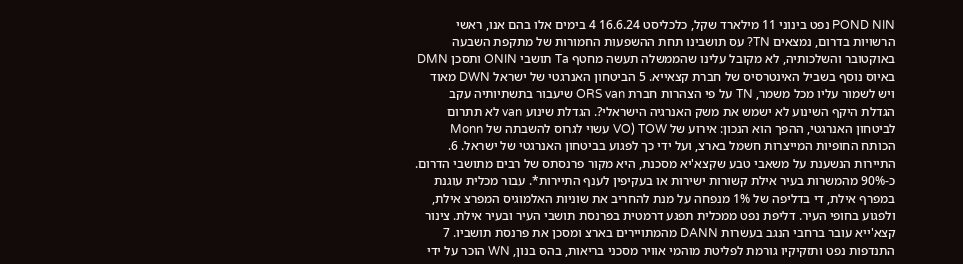POND NIN נפט בינוני 11 מילארד שקל, כלכליסט 16.6.24 4 בימים אלו בהם אנו, ראשי הרשויות בדרום, נמצאים TN? עס תושבינו תחת ההשפעות החמורות של מתקפת השבעה באוקטובר והשלכותיה, לא מקובל עלינו שהממשלה תעשה מחטף Ta תושבי ONIN ותסכן DMN באיוס נוסף בשביל האינטרסיס של חברת קצאייא. 5 הביטחון האנרגטי של ישראל DWN מאוד ויש לשמור עליו מכל משמר, TN על פי הצהרות חברת ORS van שיעבור בתשתיותיה עקב הגדלת היקף השינוע לא ישמש את משק האנרגיה הישראלי?. הגדלת שינוע van לא תתרום לביטחון האנרגטי, ההפך הוא הנכון: אירוע של VO) TOW עשוי לגרוס להשבתה של Monn הכותח החופיות המייצרות חשמל בארצ, ועל ידי כך לפגוע בביטחון האנרגטי של ישראל. 6. התיירות הנשענת על משאבי טבע שקצא'יא מסכנת, היא מקור פרנסתס של רבים מתושבי הדרום. כ-90% מהמשרות בעיר אילת קשורות ישירות או בעקיפין לענף התיירות*. עבור מכלית עוגנת במפרף אילת, די בדליפה של 1% מנפחה על מנת להחריב את שוניות האלמוגיס המפרצ אילת, ולפגוע בחופי העיר. דליפת נפט ממכלית תפגע דרמטית בפרנסת תושבי העיר ובעיר אילת. צינור קצא'ייא עובר ברחבי הנגב בעשרות DANN מהמתויירים בארצ ומסכן את פרנסת תושביו. 7 התנדפות נפט ותזקיקיו גורמת לפליטת מוהמי אוויר מסכני בריאות, בהס בנון, WN הוכר על ידי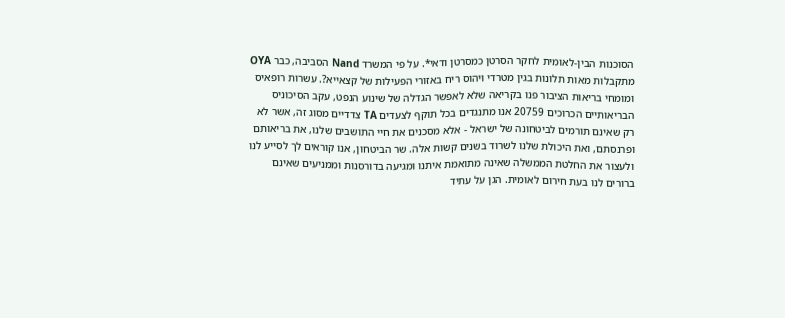הסוכנות הבין-לאומית לחקר הסרטן כמסרטן ודאי*. על פי המשרד Nand הסביבה, כבר OYA מתקבלות מאות תלונות בגין מטרדי וּיהוס ריח באזורי הפעילות של קצאייא?. עשרות רופאיס ומומחי בריאות הציבור פנו בקריאה שלא לאפשר הגדלה של שינוע הנפט, עקב הסיכוניס הבריאותיים הכרוכים 20759 אנו מתנגדים בכל תוקף לצעדים TA צדדיים מסוג זה, אשר לא רק שאינם תורמים לביטחונה של ישראל - אלא מסכנים את חיי התושבים שלנו, את בריאותם ופרנסתם, ואת היכולת שלנו לשרוד בשנים קשות אלה. שר הביטחון, אנו קוראים לך לסייע לנו ולעצור את החלטת הממשלה שאינה מתואמת איתנו ומגיעה בדורסנות וממניעים שאינם ברורים לנו בעת חירום לאומית. הגן על עתיד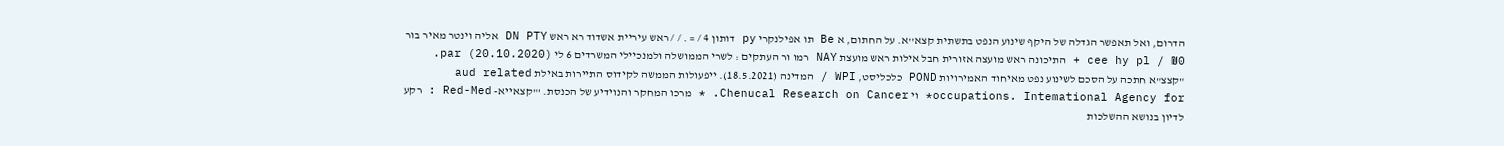הדרום, ואל תאפשר הגדלה של היקף שינוע הנפט בתשתית קצא''א. על החתום, א Be תו אפילנקרי py דותון 4 / = . / / ראש עיריית אשדוד רא ראש DN PTY אליה וינטר מאיר בור cee hy pl / ₪0 + התיכונה ראש מועצה אזורית חבל אילות ראש מועצת NAY רמו ור העתקים : לשרי הממושלה ולמנכיילי המשרדים 6 לי par (20.10.2020). "קצצ"א חתכה על הסכם לשינוע נפט מאיחוד האמירויות POND כלכליסט, WPI / המדינה (18.5.2021). ייפעולות הממשה לקידוס התיירות באילת aud related occupations. Intemational Agency for* וי Chenucal Research on Cancer. * מרכו המחקר והנוידיע של הכנסת. '"קצאייא- Red-Med : רקע לדיון בנושא ההשלכות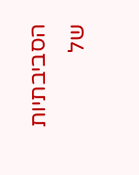הסביבתיות של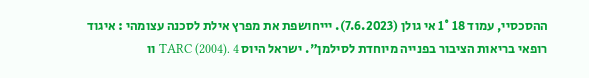ההסכסיי, עמוד 18 1° אי גולן (7.6.2023). יייחושפת את מפרץ אילת לסכנה עצומהי : איגוד רופאי בריאות הציבור בפנייה מיוחדת לסילמן". ישראל היוס TARC (2004). 4 וו